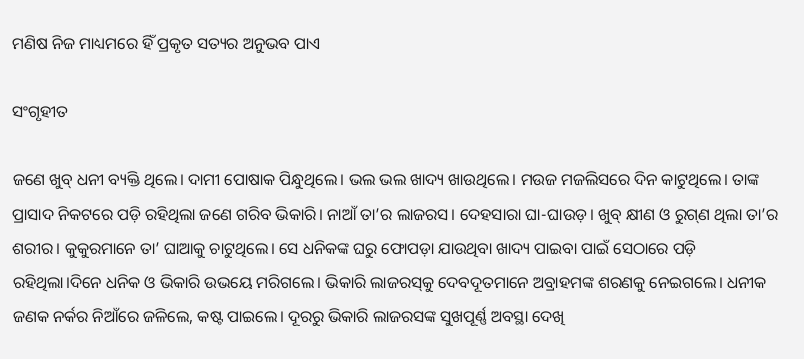ମଣିଷ ନିଜ ମାଧ୍ୟମରେ ହିଁ ପ୍ରକୃତ ସତ୍ୟର ଅନୁଭବ ପାଏ

ସଂଗୃହୀତ

ଜଣେ ଖୁବ୍‌ ଧନୀ ବ୍ୟକ୍ତି ଥିଲେ। ଦାମୀ ପୋଷାକ ପିନ୍ଧୁଥିଲେ। ଭଲ ଭଲ ଖାଦ୍ୟ ଖାଉଥିଲେ। ମଉଜ ମଜଲିସରେ ଦିନ କାଟୁଥିଲେ। ତାଙ୍କ ପ୍ରାସାଦ ନିକଟରେ ପଡ଼ି ରହିଥିଲା ଜଣେ ଗରିବ ‌ଭିକାରି। ନାଆଁ ତା’ର ଲାଜରସ। ଦେହସାରା ଘା-ଘାଉଡ଼। ଖୁବ୍‌ କ୍ଷୀଣ ଓ ରୁଗ୍‌ଣ ଥିଲା ତା’ର ଶରୀର। କୁକୁରମାନେ ତା’ ଘାଆକୁ ଚାଟୁଥିଲେ। ସେ ଧନିକଙ୍କ ଘରୁ ଫୋପଡ଼ା ଯାଉଥିବା ଖାଦ୍ୟ ପାଇବା ପାଇଁ ସେଠାରେ ପଡ଼ି ରହିଥିଲା।ଦିନେ ଧନିକ ଓ ଭିକାରି ଉଭୟେ ମରିଗଲେ। ଭିକାରି ଲାଜରସ୍‌କୁ ଦେବଦୂତମାନେ ଅବ୍ରାହମଙ୍କ‌ ଶରଣକୁ ନେଇଗଲେ। ଧନୀକ ଜଣକ ନର୍କର ନିଆଁରେ ଜଳିଲେ, କଷ୍ଟ ପାଇଲେ। ଦୂରରୁ ଭିକାରି ଲାଜରସଙ୍କ ସୁଖପୂର୍ଣ୍ଣ ଅବସ୍ଥା ଦେଖି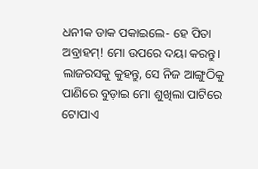ଧନୀକ ଡାକ ପକାଇଲେ- ହେ ପିତା ଅବ୍ରାହମ୍‌! ମୋ ଉପରେ ଦୟା କରନ୍ତୁ। ଲାଜରସକୁ କୁହନ୍ତୁ, ସେ ନିଜ ଆଙ୍ଗୁଠିକୁ ପାଣିରେ ବୁଡ଼ାଇ ମୋ ଶୁଖିଲା ପାଟିରେ ଟୋପାଏ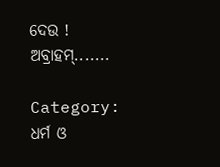ଦେଉ ! ଅବ୍ରାହମ୍‌.......

Category: ଧର୍ମ ଓ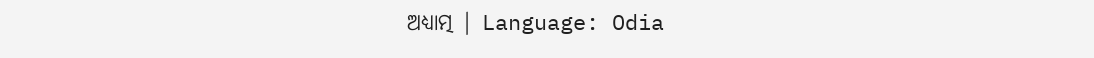ଅଧ୍ୟାତ୍ମ | Language: Odia